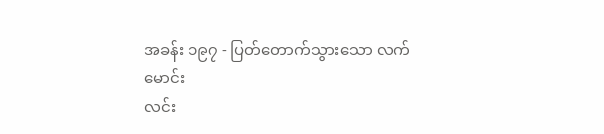အခန်း ၁၉၇ - ပြတ်တောက်သွားသော လက်မောင်း
လင်း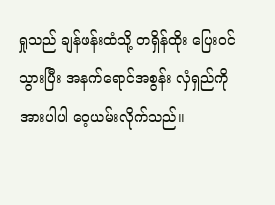ရှုသည် ချန်ဖန်းထံသို့ တရှိန်ထိုး ပြေးဝင်သွားပြီး အနက်ရောင်အစွန်း လှံရှည်ကို အားပါပါ ဝေ့ယမ်းလိုက်သည်၊၊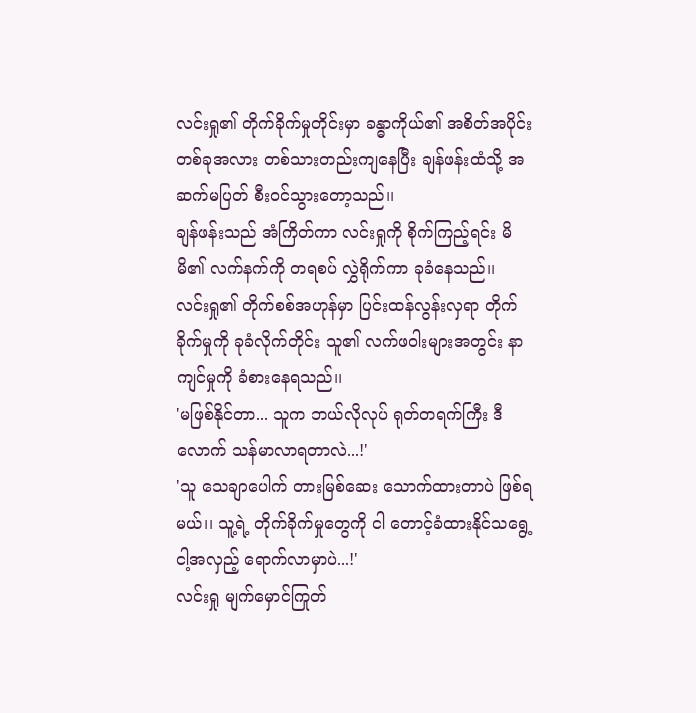လင်းရှု၏ တိုက်ခိုက်မှုတိုင်းမှာ ခန္ဓာကိုယ်၏ အစိတ်အပိုင်းတစ်ခုအလား တစ်သားတည်းကျနေပြီး ချန်ဖန်းထံသို့ အဆက်မပြတ် စီးဝင်သွားတော့သည်၊၊
ချန်ဖန်းသည် အံကြိတ်ကာ လင်းရှုကို စိုက်ကြည့်ရင်း မိမိ၏ လက်နက်ကို တရစပ် လွှဲရိုက်ကာ ခုခံနေသည်၊၊
လင်းရှု၏ တိုက်စစ်အဟုန်မှာ ပြင်းထန်လွန်းလှရာ တိုက်ခိုက်မှုကို ခုခံလိုက်တိုင်း သူ၏ လက်ဖဝါးများအတွင်း နာကျင်မှုကို ခံစားနေရသည်၊၊
'မဖြစ်နိုင်တာ... သူက ဘယ်လိုလုပ် ရုတ်တရက်ကြီး ဒီလောက် သန်မာလာရတာလဲ...!'
'သူ သေချာပေါက် တားမြစ်ဆေး သောက်ထားတာပဲ ဖြစ်ရမယ်၊၊ သူ့ရဲ့ တိုက်ခိုက်မှုတွေကို ငါ တောင့်ခံထားနိုင်သရွေ့ ငါ့အလှည့် ရောက်လာမှာပဲ...!'
လင်းရှု မျက်မှောင်ကြုတ်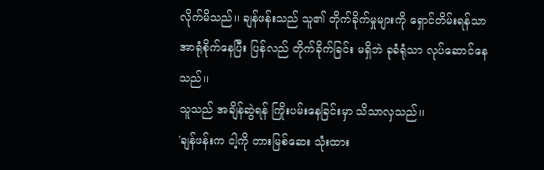လိုက်မိသည်၊၊ ချန်ဖန်းသည် သူ၏ တိုက်ခိုက်မှုများကို ရှောင်တိမ်းရန်သာ အာရုံစိုက်နေပြီး ပြန်လည် တိုက်ခိုက်ခြင်း မရှိဘဲ ခုခံရုံသာ လုပ်ဆောင်နေသည်၊၊
သူသည် အချိန်ဆွဲရန် ကြိုးပမ်းနေခြင်းမှာ သိသာလှသည်၊၊
'ချန်ဖန်းက ငါ့ကို တားမြစ်ဆေး သုံးထား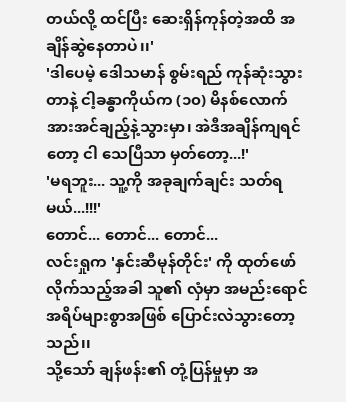တယ်လို့ ထင်ပြီး ဆေးရှိန်ကုန်တဲ့အထိ အချိန်ဆွဲနေတာပဲ၊၊'
'ဒါပေမဲ့ ဒေါသမာန် စွမ်းရည် ကုန်ဆုံးသွားတာနဲ့ ငါ့ခန္ဓာကိုယ်က (၁၀) မိနစ်လောက် အားအင်ချည့်နဲ့သွားမှာ၊ အဲဒီအချိန်ကျရင်တော့ ငါ သေပြီသာ မှတ်တော့...!'
'မရဘူး... သူ့ကို အခုချက်ချင်း သတ်ရမယ်...!!!'
တောင်... တောင်... တောင်...
လင်းရှုက 'နှင်းဆီမုန်တိုင်း' ကို ထုတ်ဖော်လိုက်သည့်အခါ သူ၏ လှံမှာ အမည်းရောင် အရိပ်များစွာအဖြစ် ပြောင်းလဲသွားတော့သည်၊၊
သို့သော် ချန်ဖန်း၏ တုံ့ပြန်မှုမှာ အ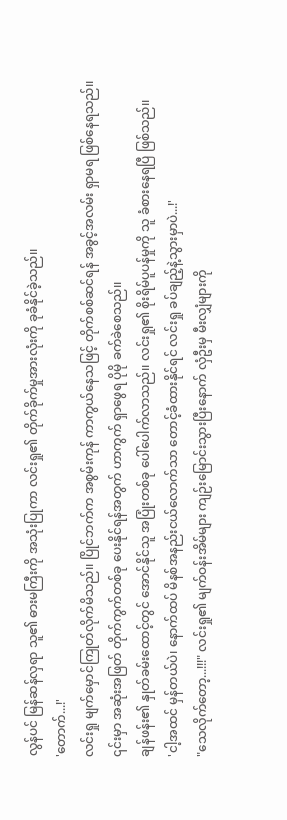လွန်ပင် မြန်ဆန်လှရာ သူ၏ ဓားမကြီးကို အသုံးပြုကာ လင်းရှု၏ တိုက်ခိုက်မှုအားလုံးကို ခုခံနိုင်ခဲ့သည်၊၊
'တောက်...!'
လင်းရှု မျက်မှောင်ကြုတ်လိုက်မိသည်၊၊ ပြိုင်ဘက်က အစွမ်းကုန် ကာကွယ်နေသဖြင့် တိုက်စစ်ဆင်ရန် အခွင့်အလမ်း ရှာမရ ဖြစ်နေရသည်၊၊
၎င်းမှာ အဆုံးအဖြတ် တိုက်ကွက်တစ်ခု ပေးနိုင်ရန်အတွက် ဟာကွက် ရှာဖွေရ ပိုမို ခက်ခဲစေသည်၊၊
ချန်ဖန်း၏ နှုတ်ခမ်းထောင့်တွင် အောင်နိုင်သူ အပြုံးတစ်ခု ပေါ်ပေါက်လာသည်၊၊ လင်းရှု၏ စိုးရိမ်ပူပန်မှုကို သူ ခံစားနေရပြီ ဖြစ်သည်၊၊
'ငါ့အထင် မှန်တယ်ပဲ၊ နောက်ထပ် မိနစ်အနည်းငယ်လောက်သာ တောင့်ခံထားနိုင်ရင် လင်းရှု ခပ်ချည့်နဲ့သွားမှာပဲ...!'
"သေလိုက်တော့...!!!" လင်းရှု၏ မျက်ဝန်းအိမ်များ ကျဉ်းမြောင်းသွားပြီးနောက် လှံဦးမှ မီးလျှံများကို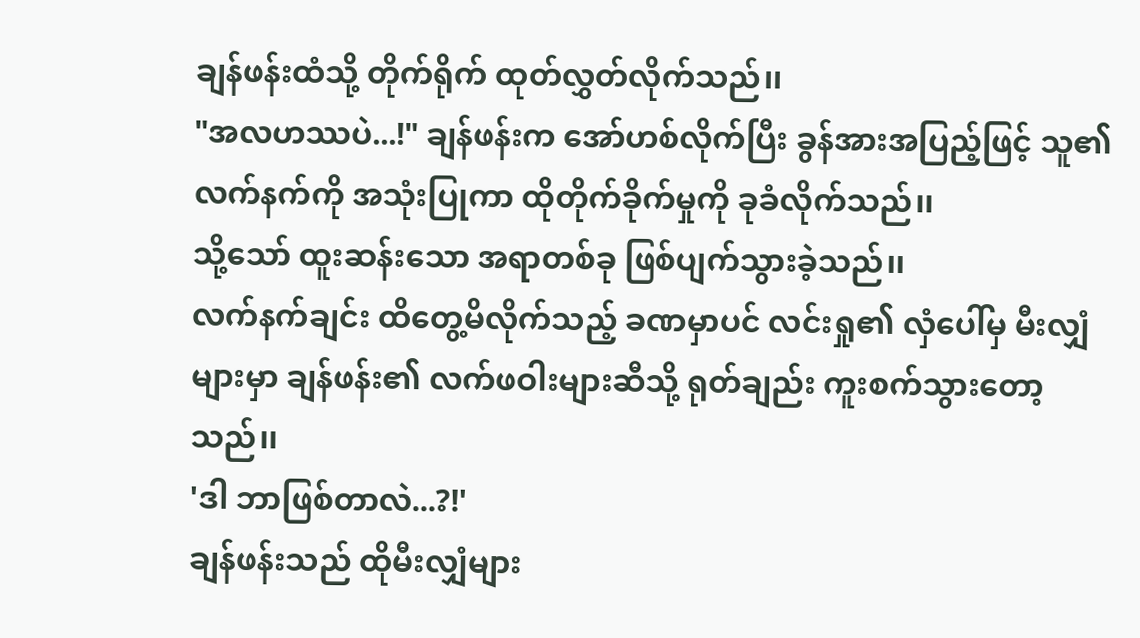ချန်ဖန်းထံသို့ တိုက်ရိုက် ထုတ်လွှတ်လိုက်သည်၊၊
"အလဟဿပဲ...!" ချန်ဖန်းက အော်ဟစ်လိုက်ပြီး ခွန်အားအပြည့်ဖြင့် သူ၏ လက်နက်ကို အသုံးပြုကာ ထိုတိုက်ခိုက်မှုကို ခုခံလိုက်သည်၊၊
သို့သော် ထူးဆန်းသော အရာတစ်ခု ဖြစ်ပျက်သွားခဲ့သည်၊၊
လက်နက်ချင်း ထိတွေ့မိလိုက်သည့် ခဏမှာပင် လင်းရှု၏ လှံပေါ်မှ မီးလျှံများမှာ ချန်ဖန်း၏ လက်ဖဝါးများဆီသို့ ရုတ်ချည်း ကူးစက်သွားတော့သည်၊၊
'ဒါ ဘာဖြစ်တာလဲ...?!'
ချန်ဖန်းသည် ထိုမီးလျှံများ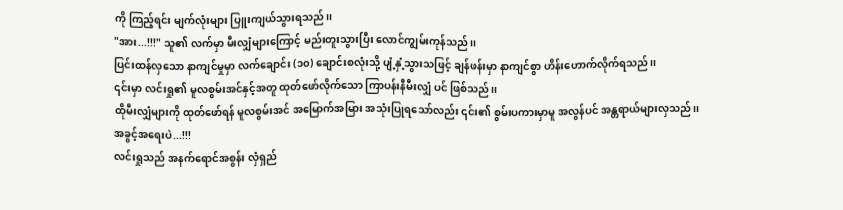ကို ကြည့်ရင်း မျက်လုံးများ ပြူးကျယ်သွားရသည်၊၊
"အား...!!!" သူ၏ လက်မှာ မီးလျှံများကြောင့် မည်းတူးသွားပြီး လောင်ကျွမ်းကုန်သည်၊၊
ပြင်းထန်လှသော နာကျင်မှုမှာ လက်ချောင်း (၁၀) ချောင်းစလုံးသို့ ပျံ့နှံ့သွားသဖြင့် ချန်ဖန်းမှာ နာကျင်စွာ ဟိန်းဟောက်လိုက်ရသည်၊၊
၎င်းမှာ လင်းရှု၏ မူလစွမ်းအင်နှင့်အတူ ထုတ်ဖော်လိုက်သော ကြာပန်းနီမီးလျှံ ပင် ဖြစ်သည်၊၊
ထိုမီးလျှံများကို ထုတ်ဖော်ရန် မူလစွမ်းအင် အမြောက်အမြား အသုံးပြုရသော်လည်း ၎င်း၏ စွမ်းပကားမှာမူ အလွန်ပင် အန္တရာယ်များလှသည်၊၊
အခွင့်အရေးပဲ...!!!
လင်းရှုသည် အနက်ရောင်အစွန်း လှံရှည်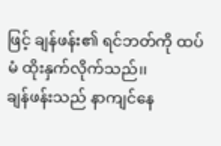ဖြင့် ချန်ဖန်း၏ ရင်ဘတ်ကို ထပ်မံ ထိုးနှက်လိုက်သည်၊၊
ချန်ဖန်းသည် နာကျင်နေ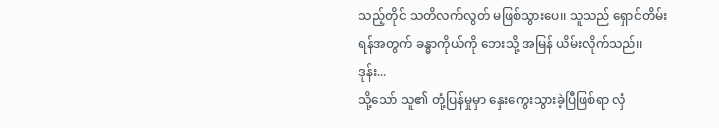သည့်တိုင် သတိလက်လွတ် မဖြစ်သွားပေ၊၊ သူသည် ရှောင်တိမ်းရန်အတွက် ခန္ဓာကိုယ်ကို ဘေးသို့ အမြန် ယိမ်းလိုက်သည်၊၊
ဒုန်း...
သို့သော် သူ၏ တုံ့ပြန်မှုမှာ နှေးကွေးသွားခဲ့ပြီဖြစ်ရာ လှံ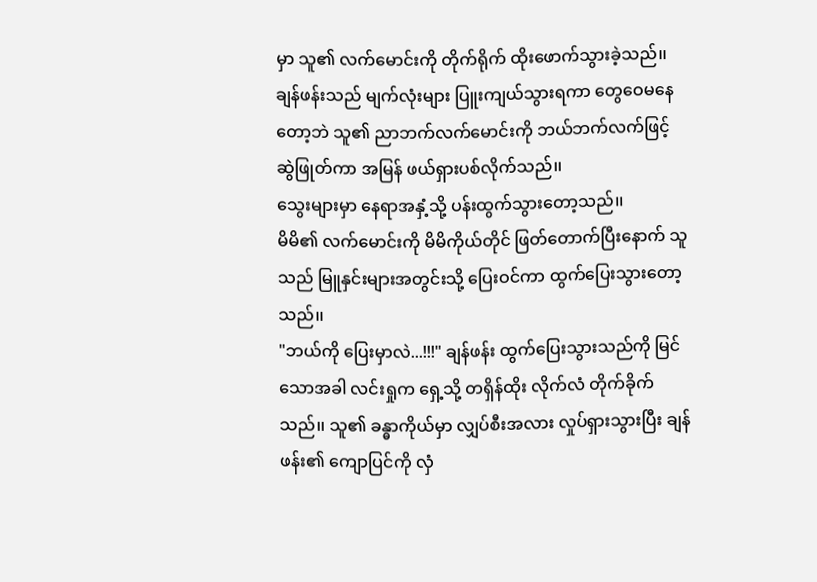မှာ သူ၏ လက်မောင်းကို တိုက်ရိုက် ထိုးဖောက်သွားခဲ့သည်၊၊
ချန်ဖန်းသည် မျက်လုံးများ ပြူးကျယ်သွားရကာ တွေဝေမနေတော့ဘဲ သူ၏ ညာဘက်လက်မောင်းကို ဘယ်ဘက်လက်ဖြင့် ဆွဲဖြုတ်ကာ အမြန် ဖယ်ရှားပစ်လိုက်သည်၊၊
သွေးများမှာ နေရာအနှံ့သို့ ပန်းထွက်သွားတော့သည်၊၊
မိမိ၏ လက်မောင်းကို မိမိကိုယ်တိုင် ဖြတ်တောက်ပြီးနောက် သူသည် မြူနှင်းများအတွင်းသို့ ပြေးဝင်ကာ ထွက်ပြေးသွားတော့သည်၊၊
"ဘယ်ကို ပြေးမှာလဲ...!!!" ချန်ဖန်း ထွက်ပြေးသွားသည်ကို မြင်သောအခါ လင်းရှုက ရှေ့သို့ တရှိန်ထိုး လိုက်လံ တိုက်ခိုက်သည်၊၊ သူ၏ ခန္ဓာကိုယ်မှာ လျှပ်စီးအလား လှုပ်ရှားသွားပြီး ချန်ဖန်း၏ ကျောပြင်ကို လှံ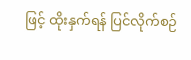ဖြင့် ထိုးနှက်ရန် ပြင်လိုက်စဉ်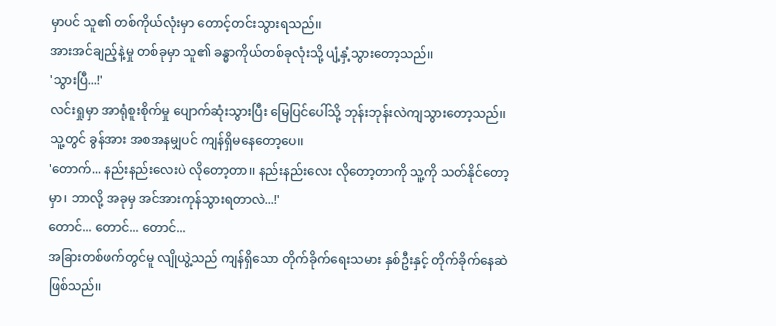မှာပင် သူ၏ တစ်ကိုယ်လုံးမှာ တောင့်တင်းသွားရသည်၊၊
အားအင်ချည့်နဲ့မှု တစ်ခုမှာ သူ၏ ခန္ဓာကိုယ်တစ်ခုလုံးသို့ ပျံ့နှံ့သွားတော့သည်၊၊
'သွားပြီ...!'
လင်းရှုမှာ အာရုံစူးစိုက်မှု ပျောက်ဆုံးသွားပြီး မြေပြင်ပေါ်သို့ ဘုန်းဘုန်းလဲကျသွားတော့သည်၊၊
သူ့တွင် ခွန်အား အစအနမျှပင် ကျန်ရှိမနေတော့ပေ၊၊
'တောက်... နည်းနည်းလေးပဲ လိုတော့တာ၊၊ နည်းနည်းလေး လိုတော့တာကို သူ့ကို သတ်နိုင်တော့မှာ၊ ဘာလို့ အခုမှ အင်အားကုန်သွားရတာလဲ...!'
တောင်... တောင်... တောင်...
အခြားတစ်ဖက်တွင်မူ လျိုယွဲ့သည် ကျန်ရှိသော တိုက်ခိုက်ရေးသမား နှစ်ဦးနှင့် တိုက်ခိုက်နေဆဲ ဖြစ်သည်၊၊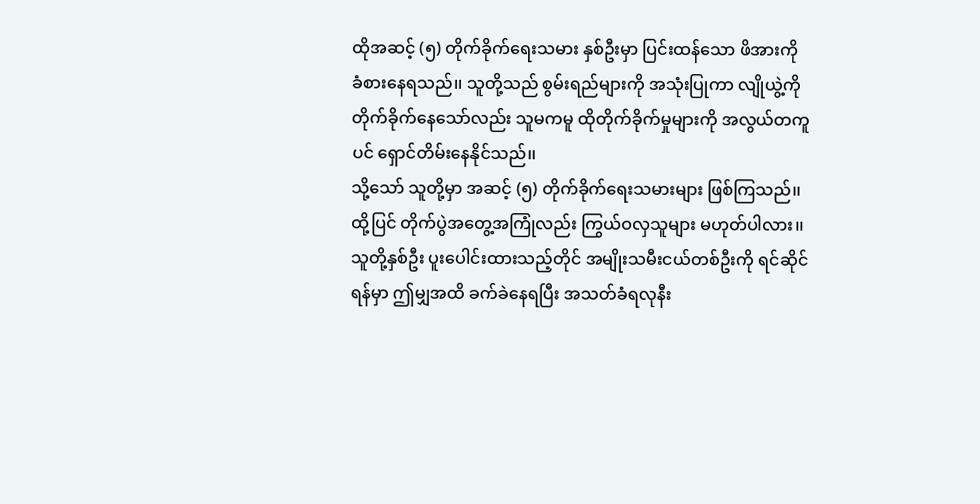ထိုအဆင့် (၅) တိုက်ခိုက်ရေးသမား နှစ်ဦးမှာ ပြင်းထန်သော ဖိအားကို ခံစားနေရသည်၊၊ သူတို့သည် စွမ်းရည်များကို အသုံးပြုကာ လျိုယွဲ့ကို တိုက်ခိုက်နေသော်လည်း သူမကမူ ထိုတိုက်ခိုက်မှုများကို အလွယ်တကူပင် ရှောင်တိမ်းနေနိုင်သည်၊၊
သို့သော် သူတို့မှာ အဆင့် (၅) တိုက်ခိုက်ရေးသမားများ ဖြစ်ကြသည်၊၊ ထို့ပြင် တိုက်ပွဲအတွေ့အကြုံလည်း ကြွယ်ဝလှသူများ မဟုတ်ပါလား၊၊
သူတို့နှစ်ဦး ပူးပေါင်းထားသည့်တိုင် အမျိုးသမီးငယ်တစ်ဦးကို ရင်ဆိုင်ရန်မှာ ဤမျှအထိ ခက်ခဲနေရပြီး အသတ်ခံရလုနီး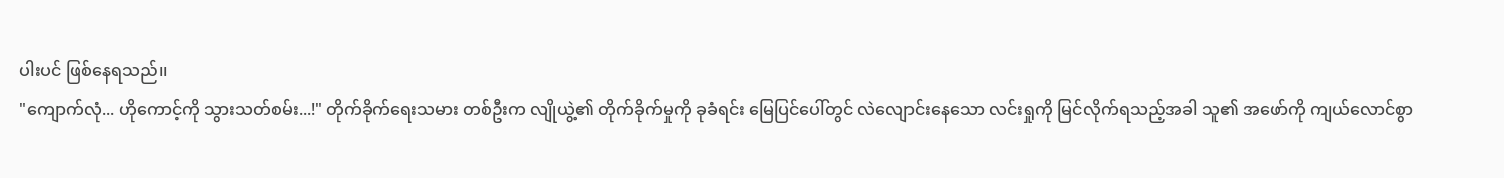ပါးပင် ဖြစ်နေရသည်၊၊
"ကျောက်လုံ... ဟိုကောင့်ကို သွားသတ်စမ်း...!" တိုက်ခိုက်ရေးသမား တစ်ဦးက လျိုယွဲ့၏ တိုက်ခိုက်မှုကို ခုခံရင်း မြေပြင်ပေါ်တွင် လဲလျောင်းနေသော လင်းရှုကို မြင်လိုက်ရသည့်အခါ သူ၏ အဖော်ကို ကျယ်လောင်စွာ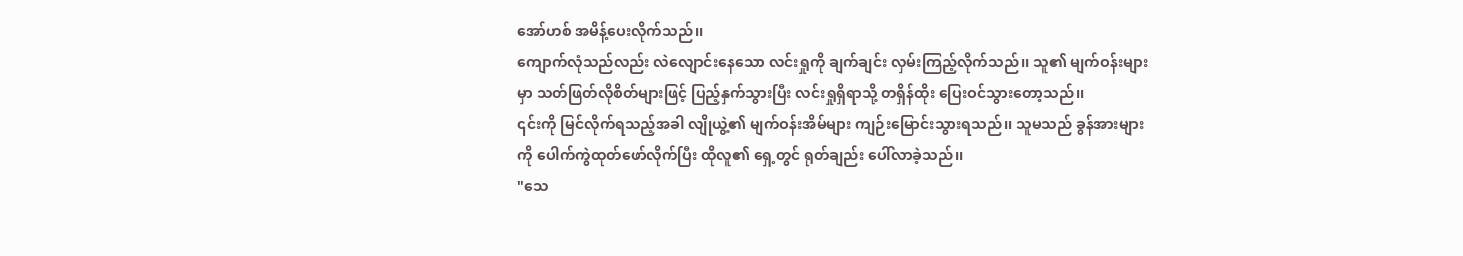အော်ဟစ် အမိန့်ပေးလိုက်သည်၊၊
ကျောက်လုံသည်လည်း လဲလျောင်းနေသော လင်းရှုကို ချက်ချင်း လှမ်းကြည့်လိုက်သည်၊၊ သူ၏ မျက်ဝန်းများမှာ သတ်ဖြတ်လိုစိတ်များဖြင့် ပြည့်နှက်သွားပြီး လင်းရှုရှိရာသို့ တရှိန်ထိုး ပြေးဝင်သွားတော့သည်၊၊
၎င်းကို မြင်လိုက်ရသည့်အခါ လျိုယွဲ့၏ မျက်ဝန်းအိမ်များ ကျဉ်းမြောင်းသွားရသည်၊၊ သူမသည် ခွန်အားများကို ပေါက်ကွဲထုတ်ဖော်လိုက်ပြီး ထိုလူ၏ ရှေ့တွင် ရုတ်ချည်း ပေါ်လာခဲ့သည်၊၊
"သေ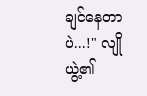ချင်နေတာပဲ...!" လျိုယွဲ့၏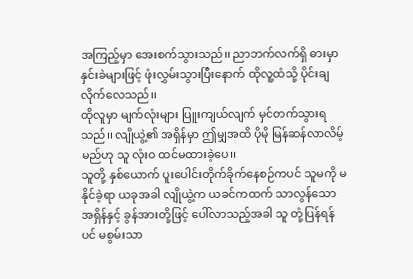အကြည့်မှာ အေးစက်သွားသည်၊၊ ညာဘက်လက်ရှိ ဓားမှာ နှင်းခဲများဖြင့် ဖုံးလွှမ်းသွားပြီးနောက် ထိုလူ့ထံသို့ ပိုင်းချလိုက်လေသည်၊၊
ထိုလူမှာ မျက်လုံးများ ပြူးကျယ်လျက် မှင်တက်သွားရသည်၊၊ လျိုယွဲ့၏ အရှိန်မှာ ဤမျှအထိ ပိုမို မြန်ဆန်လာလိမ့်မည်ဟု သူ လုံးဝ ထင်မထားခဲ့ပေ၊၊
သူတို့ နှစ်ယောက် ပူးပေါင်းတိုက်ခိုက်နေစဉ်ကပင် သူမကို မနိုင်ခဲ့ရာ ယခုအခါ လျိုယွဲ့က ယခင်ကထက် သာလွန်သော အရှိန်နှင့် ခွန်အားတို့ဖြင့် ပေါ်လာသည့်အခါ သူ တုံ့ပြန်ရန်ပင် မစွမ်းသာ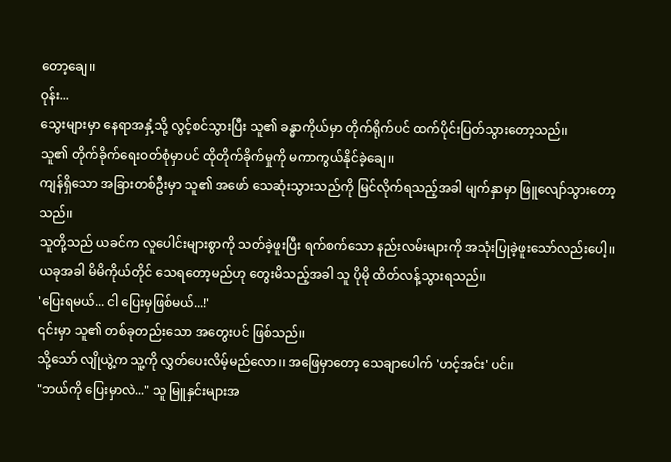တော့ချေ၊၊
ဝုန်း...
သွေးများမှာ နေရာအနှံ့သို့ လွင့်စင်သွားပြီး သူ၏ ခန္ဓာကိုယ်မှာ တိုက်ရိုက်ပင် ထက်ပိုင်းပြတ်သွားတော့သည်၊၊
သူ၏ တိုက်ခိုက်ရေးဝတ်စုံမှာပင် ထိုတိုက်ခိုက်မှုကို မကာကွယ်နိုင်ခဲ့ချေ၊၊
ကျန်ရှိသော အခြားတစ်ဦးမှာ သူ၏ အဖော် သေဆုံးသွားသည်ကို မြင်လိုက်ရသည့်အခါ မျက်နှာမှာ ဖြူလျော်သွားတော့သည်၊၊
သူတို့သည် ယခင်က လူပေါင်းများစွာကို သတ်ခဲ့ဖူးပြီး ရက်စက်သော နည်းလမ်းများကို အသုံးပြုခဲ့ဖူးသော်လည်းပေါ့၊၊
ယခုအခါ မိမိကိုယ်တိုင် သေရတော့မည်ဟု တွေးမိသည့်အခါ သူ ပိုမို ထိတ်လန့်သွားရသည်၊၊
'ပြေးရမယ်... ငါ ပြေးမှဖြစ်မယ်...!'
၎င်းမှာ သူ၏ တစ်ခုတည်းသော အတွေးပင် ဖြစ်သည်၊၊
သို့သော် လျိုယွဲ့က သူ့ကို လွှတ်ပေးလိမ့်မည်လော၊၊ အဖြေမှာတော့ သေချာပေါက် 'ဟင့်အင်း' ပင်၊၊
"ဘယ်ကို ပြေးမှာလဲ..." သူ မြူနှင်းများအ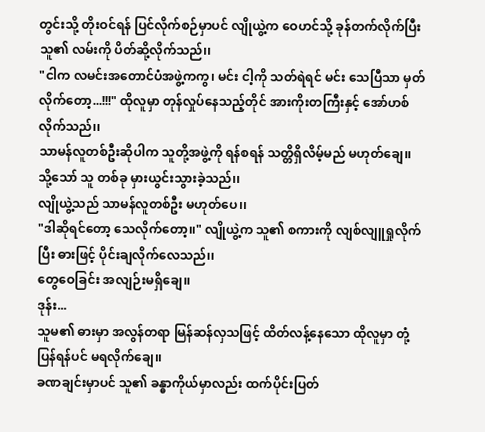တွင်းသို့ တိုးဝင်ရန် ပြင်လိုက်စဉ်မှာပင် လျိုယွဲ့က ဝေဟင်သို့ ခုန်တက်လိုက်ပြီး သူ၏ လမ်းကို ပိတ်ဆို့လိုက်သည်၊၊
"ငါက လမင်းအတောင်ပံအဖွဲ့ကကွ၊ မင်း ငါ့ကို သတ်ရဲရင် မင်း သေပြီသာ မှတ်လိုက်တော့...!!!" ထိုလူမှာ တုန်လှုပ်နေသည့်တိုင် အားကိုးတကြီးနှင့် အော်ဟစ်လိုက်သည်၊၊
သာမန်လူတစ်ဦးဆိုပါက သူတို့အဖွဲ့ကို ရန်စရန် သတ္တိရှိလိမ့်မည် မဟုတ်ချေ၊၊
သို့သော် သူ တစ်ခု မှားယွင်းသွားခဲ့သည်၊၊
လျိုယွဲ့သည် သာမန်လူတစ်ဦး မဟုတ်ပေ၊၊
"ဒါဆိုရင်တော့ သေလိုက်တော့၊၊" လျိုယွဲ့က သူ၏ စကားကို လျစ်လျူရှုလိုက်ပြီး ဓားဖြင့် ပိုင်းချလိုက်လေသည်၊၊
တွေဝေခြင်း အလျဉ်းမရှိချေ၊၊
ဒုန်း...
သူမ၏ ဓားမှာ အလွန်တရာ မြန်ဆန်လှသဖြင့် ထိတ်လန့်နေသော ထိုလူမှာ တုံ့ပြန်ရန်ပင် မရလိုက်ချေ၊၊
ခဏချင်းမှာပင် သူ၏ ခန္ဓာကိုယ်မှာလည်း ထက်ပိုင်းပြတ်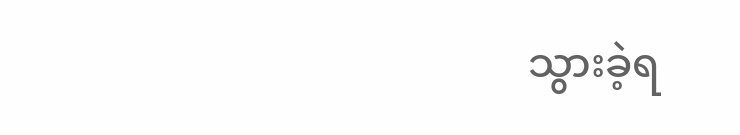သွားခဲ့ရ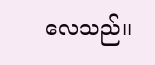လေသည်၊၊